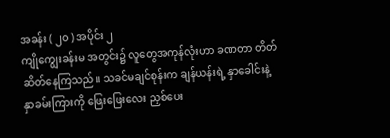အခန်း ( ၂၀ ) အပိုင်း ၂
ကျိုကျွေးခန်းမ အတွင်း၌ လူတွေအကုန်လုံးဟာ ခဏတာ တိတ်ဆိတ်နေကြသည်။ သခင်မချင်စုန်းက ချန်ယန်းရဲ့ နှာခေါင်းနဲ့ နှာခမ်းကြားကို ဖြေးဖြေးလေး ညှစ်ပေး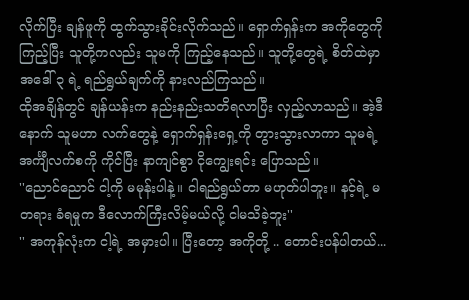လိုက်ပြီး ချန်ဖူကို ထွက်သွားခိုင်းလိုက်သည်။ ရှောက်ရှန်းက အကိုတွေကို ကြည့်ပြီး သူတို့ကလည်း သူမကို ကြည့်နေသည်။ သူတို့တွေရဲ့ စိတ်ထဲမှာ အဒေါ် ၃ ရဲ့ ရည်ရွယ်ချက်ကို နားလည်ကြသည်။
ထိုအချိန်တွင် ချန်ယန်းက နည်းနည်းသတိရလာပြီး လှည့်လာသည်။ အဲ့ဒီနောက် သူမဟာ လက်တွေနဲ့ ရှောက်ရှန်းရှေ့ကို တွားသွားလာကာ သူမရဲ့ အင်္ကျီလက်စကို ကိုင်ပြီး နာကျင်စွာ ငိုကျွေးရင်း ပြောသည်။
''ညောင်ညောင် ငါ့ကို မမုန်းပါနဲ့။ ငါရည်ရွယ်တာ မဟုတ်ပါဘူး။ နင့်ရဲ့ မတရား ခံရမှုက ဒီလောက်ကြီးလိမ့်မယ်လို့ ငါမသိခဲ့ဘူး''
'' အကုန်လုံးက ငါ့ရဲ့ အမှားပါ။ ပြီးတော့ အကိုတို့ .. တောင်းပန်ပါတယ်...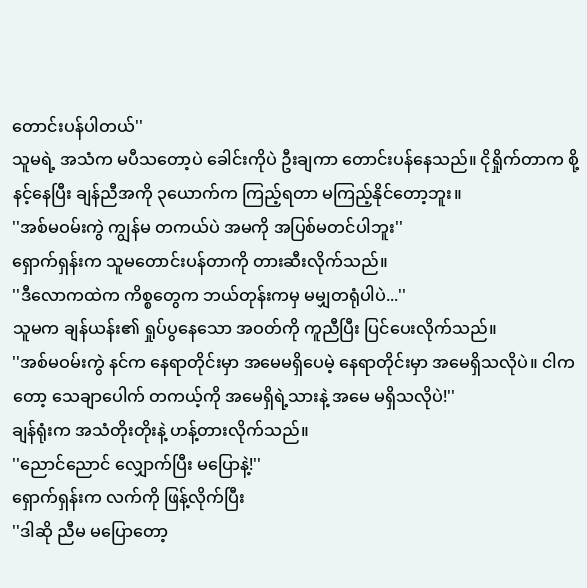တောင်းပန်ပါတယ်''
သူမရဲ့ အသံက မပီသတော့ပဲ ခေါင်းကိုပဲ ဦးချကာ တောင်းပန်နေသည်။ ငိုရှိုက်တာက စို့နင့်နေပြီး ချန်ညီအကို ၃ယောက်က ကြည့်ရတာ မကြည့်နိုင်တော့ဘူး။
''အစ်မဝမ်းကွဲ ကျွန်မ တကယ်ပဲ အမကို အပြစ်မတင်ပါဘူး''
ရှောက်ရှန်းက သူမတောင်းပန်တာကို တားဆီးလိုက်သည်။
''ဒီလောကထဲက ကိစ္စတွေက ဘယ်တုန်းကမှ မမျှတရုံပါပဲ...''
သူမက ချန်ယန်း၏ ရှုပ်ပွနေသော အဝတ်ကို ကူညီပြီး ပြင်ပေးလိုက်သည်။
''အစ်မဝမ်းကွဲ နင်က နေရာတိုင်းမှာ အမေမရှိပေမဲ့ နေရာတိုင်းမှာ အမေရှိသလိုပဲ။ ငါကတော့ သေချာပေါက် တကယ့်ကို အမေရှိရဲ့သားနဲ့ အမေ မရှိသလိုပဲ!''
ချန်ရုံးက အသံတိုးတိုးနဲ့ ဟန့်တားလိုက်သည်။
''ညောင်ညောင် လျှောက်ပြီး မပြောနဲ့!''
ရှောက်ရှန်းက လက်ကို ဖြန့်လိုက်ပြီး
''ဒါဆို ညီမ မပြောတော့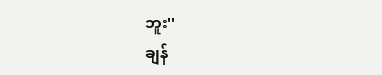ဘူး''
ချန်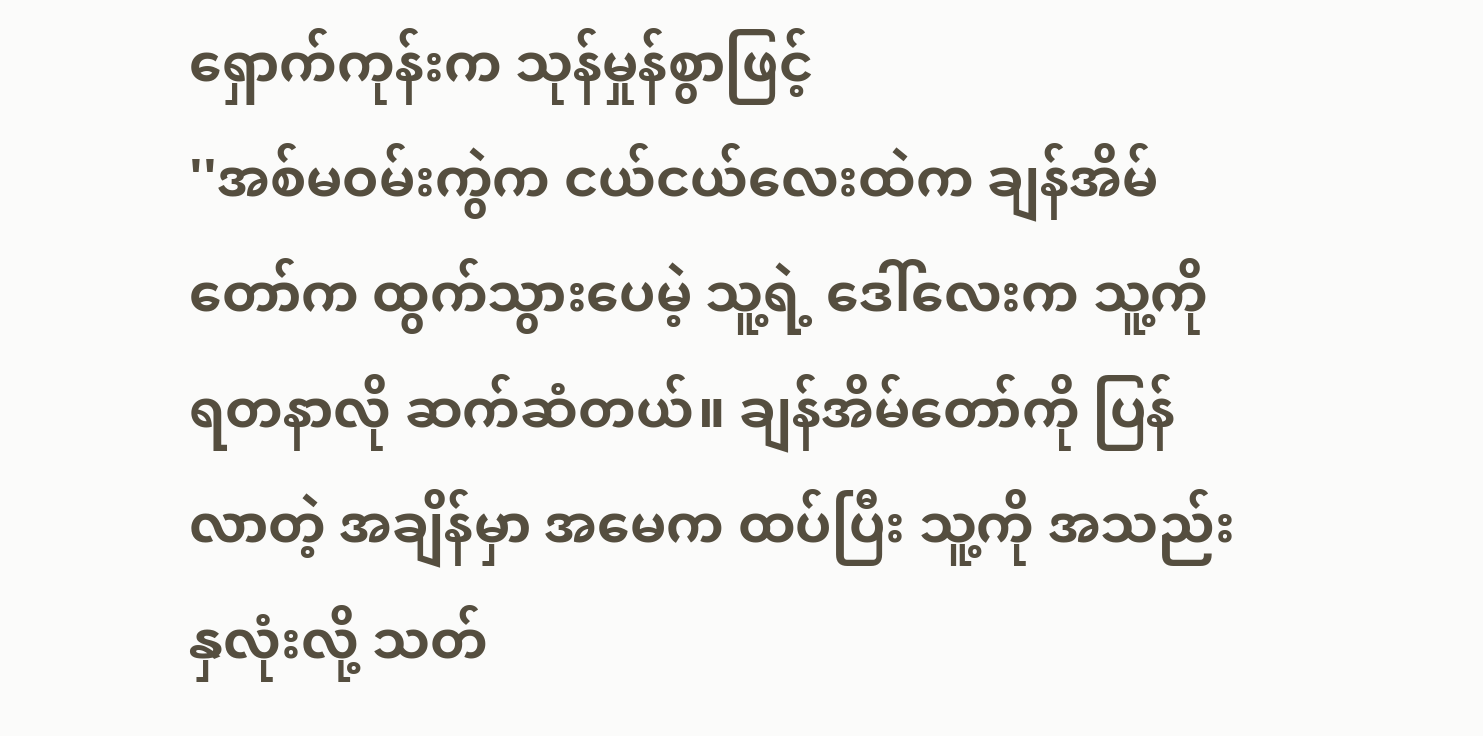ရှောက်ကုန်းက သုန်မှုန်စွာဖြင့်
''အစ်မဝမ်းကွဲက ငယ်ငယ်လေးထဲက ချန်အိမ်တော်က ထွက်သွားပေမဲ့ သူ့ရဲ့ ဒေါ်လေးက သူ့ကို ရတနာလို ဆက်ဆံတယ်။ ချန်အိမ်တော်ကို ပြန်လာတဲ့ အချိန်မှာ အမေက ထပ်ပြီး သူ့ကို အသည်းနှလုံးလို့ သတ်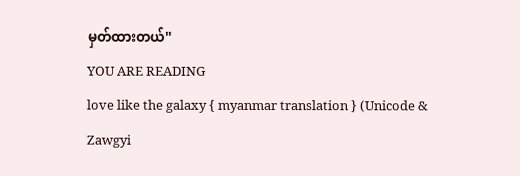မှတ်ထားတယ်''
YOU ARE READING
love like the galaxy { myanmar translation } (Unicode & Zawgyi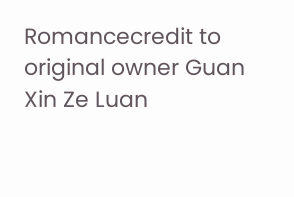Romancecredit to original owner Guan Xin Ze Luan